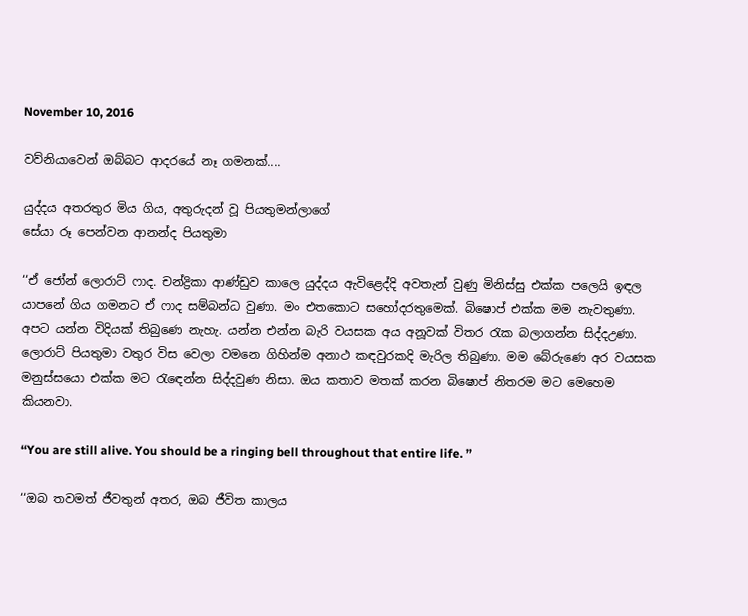November 10, 2016

වව්නියාවෙන් ඔබ්බට ආදරයේ නෑ ගමනක්....

යුද්දය අතරතුර මිය ගිය, අතුරුදන් වූ පියතුමන්ලාගේ
සේයා රූ පෙන්වන ආනන්ද පියතුමා

‘‘ඒ ජෝන් ලොරාට් ෆාද. චන්ද්‍රිකා ආණ්ඩුව කාලෙ යුද්දය ඇවිළෙද්දි අවතැන් වුණු මිනිස්සු එක්ක පලෙයි ඉඳල යාපනේ ගිය ගමනට ඒ ෆාද සම්බන්ධ වුණා. මං එතකොට සහෝදරතුමෙක්. බිෂොප් එක්ක මම නැවතුණා. අපට යන්න විදියක් තිබුණෙ නැහැ. යන්න එන්න බැරි වයසක අය අනූවක් විතර රැක බලාගන්න සිද්දඋණා. ලොරාට් පියතුමා වතුර විස වෙලා වමනෙ ගිහින්ම අනාථ කඳවුරකදි මැරිල තිබුණා. මම බේරුණෙ අර වයසක මනුස්සයො එක්ක මට රැඳෙන්න සිද්දවුණ නිසා. ඔය කතාව මතක් කරන බිෂොප් නිතරම මට මෙහෙම කියනවා.

‘‘You are still alive. You should be a ringing bell throughout that entire life. ’’

‘‘ඔබ තවමත් ජීවතුන් අතර, ඔබ ජීවිත කාලය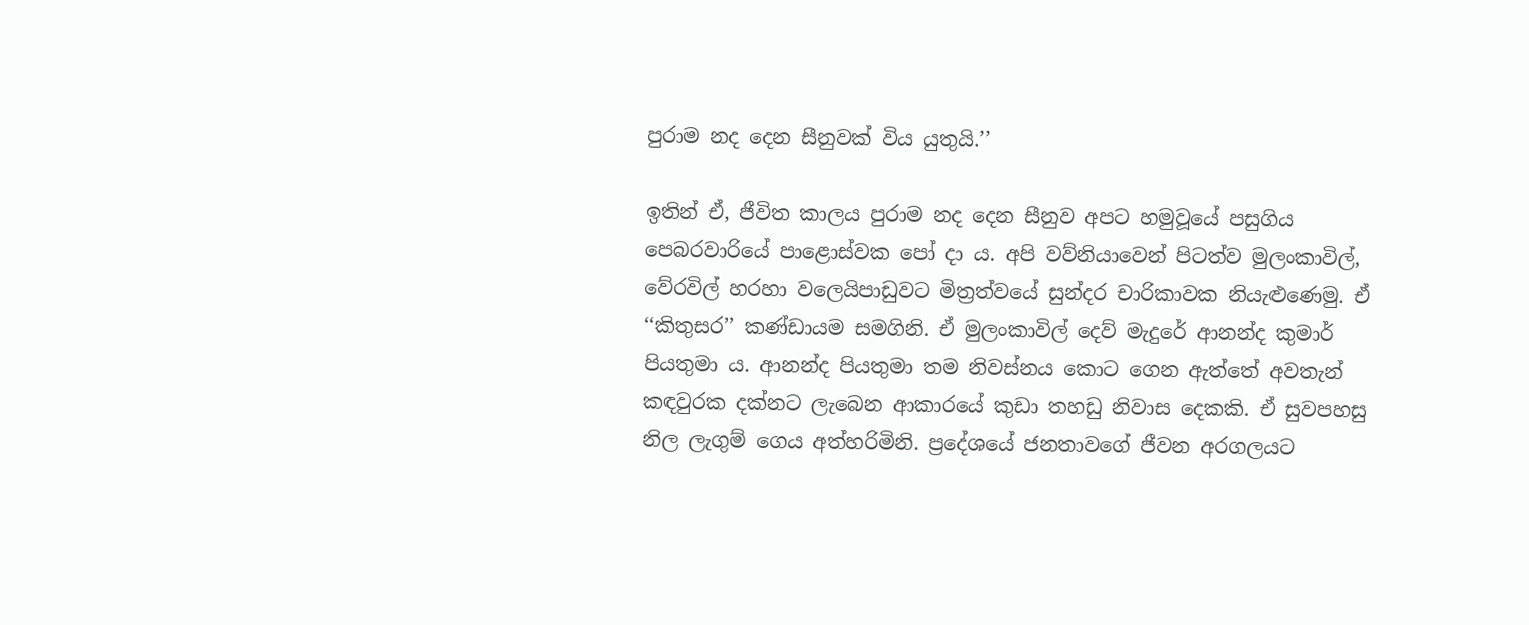පුරාම නද දෙන සීනුවක් විය යුතුයි.’’

ඉතින් ඒ, ජීවිත කාලය පුරාම නද දෙන සීනුව අපට හමුවූයේ පසුගිය පෙබරවාරියේ පාළොස්වක පෝ දා ය. අපි වව්නියාවෙන් පිටත්ව මුලංකාවිල්, වේරවිල් හරහා වලෙයිපාඩුවට මිත්‍රත්වයේ සුන්දර චාරිකාවක නියැළුණෙමු. ඒ ‘‘කිතුසර’’ කණ්ඩායම සමගිනි. ඒ මුලංකාවිල් දෙව් මැදුරේ ආනන්ද කුමාර් පියතුමා ය. ආනන්ද පියතුමා තම නිවස්නය කොට ගෙන ඇත්තේ අවතැන් කඳවුරක දක්නට ලැබෙන ආකාරයේ කුඩා තහඩු නිවාස දෙකකි. ඒ සුවපහසු නිල ලැගුම් ගෙය අත්හරිමිනි. ප්‍රදේශයේ ජනතාවගේ ජීවන අරගලයට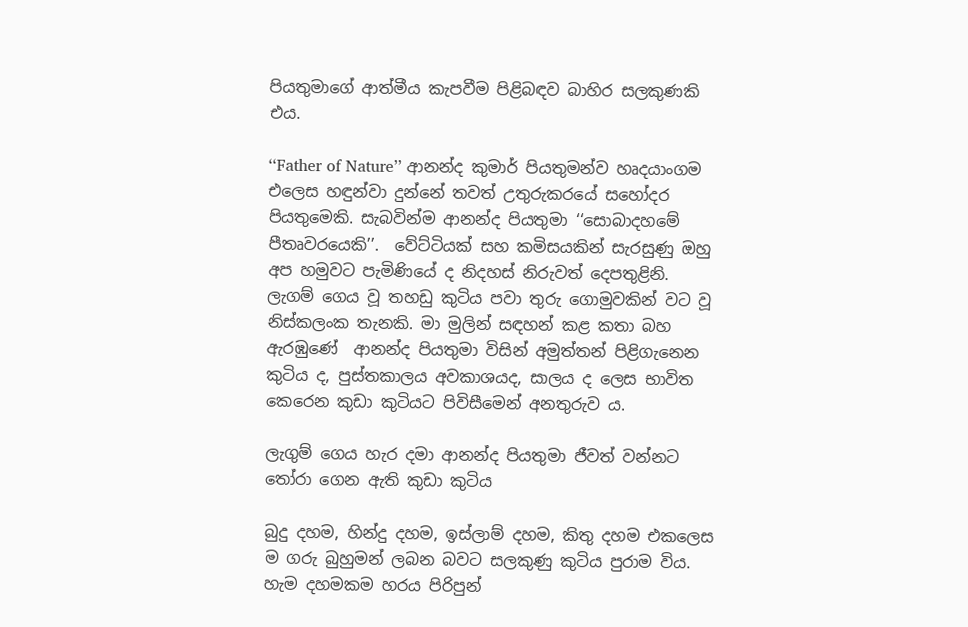පියතුමාගේ ආත්මීය කැපවීම පිළිබඳව බාහිර සලකුණකි එය.

‘‘Father of Nature’’ ආනන්ද කුමාර් පියතුමන්ව හෘදයාංගම එලෙස හඳුන්වා දුන්නේ තවත් උතුරුකරයේ සහෝදර පියතුමෙකි. සැබවින්ම ආනන්ද පියතුමා ‘‘සොබාදහමේ පීතෘවරයෙකි’’.  වේට්ටියක් සහ කමිසයකින් සැරසුණු ඔහු අප හමුවට පැමිණියේ ද නිදහස් නිරුවත් දෙපතුළිනි. ලැගම් ගෙය වූ තහඩු කුටිය පවා තුරු ගොමුවකින් වට වූ නිස්කලංක තැනකි. මා මුලින් සඳහන් කළ කතා බහ ඇරඹුණේ  ආනන්ද පියතුමා විසින් අමුත්තන් පිළිගැනෙන කුටිය ද, පුස්තකාලය අවකාශයද, සාලය ද ලෙස භාවිත කෙරෙන කුඩා කුටියට පිවිසීමෙන් අනතුරුව ය.

ලැගුම් ගෙය හැර දමා ආනන්ද පියතුමා ජීවත් වන්නට තෝරා ගෙන ඇති කුඩා කුටිය

බුදු දහම, හින්දු දහම, ඉස්ලාම් දහම, කිතු දහම එකලෙස ම ගරු බුහුමන් ලබන බවට සලකුණු කුටිය පුරාම විය. හැම දහමකම හරය පිරිපුන්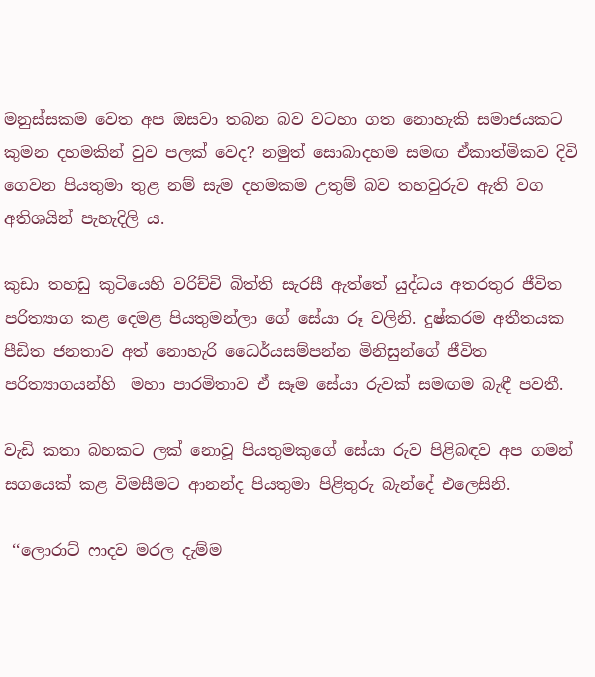මනුස්සකම වෙත අප ඔසවා තබන බව වටහා ගත නොහැකි සමාජයකට කුමන දහමකින් වුව පලක් වෙද? නමුත් සොබාදහම සමඟ ඒකාත්මිකව දිවි ගෙවන පියතුමා තුළ නම් සැම දහමකම උතුම් බව තහවුරුව ඇති වග අතිශයින් පැහැදිලි ය.

කුඩා තහඩු කුටියෙහි වරිච්චි බිත්ති සැරසී ඇත්තේ යුද්ධය අතරතුර ජීවිත පරිත්‍යාග කළ දෙමළ පියතුමන්ලා ගේ සේයා රූ වලිනි. දුෂ්කරම අතීතයක පීඩිත ජනතාව අත් නොහැරි ධෛර්යසම්පන්න මිනිසුන්ගේ ජීවිත පරිත්‍යාගයන්හි  මහා පාරමිතාව ඒ සෑම සේයා රුවක් සමඟම බැඳී පවතී.

වැඩි කතා බහකට ලක් නොවූ පියතුමකුගේ සේයා රුව පිළිබඳව අප ගමන් සගයෙක් කළ විමසීමට ආනන්ද පියතුමා පිළිතුරු බැන්දේ එලෙසිනි.

 ‘‘ලොරාට් ෆාදව මරල දැම්ම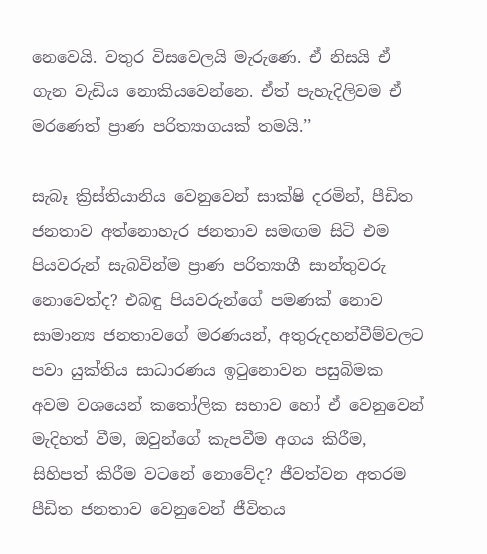නෙවෙයි. වතුර විසවෙලයි මැරුණෙ. ඒ නිසයි ඒ ගැන වැඩිය නොකියවෙන්නෙ. ඒත් පැහැදිලිවම ඒ මරණෙත් ප්‍රාණ පරිත්‍යාගයක් තමයි.’’

සැබෑ ක්‍රිස්තියානිය වෙනුවෙන් සාක්ෂි දරමින්, පීඩිත ජනතාව අත්නොහැර ජනතාව සමඟම සිටි එම පියවරුන් සැබවින්ම ප්‍රාණ පරිත්‍යාගී සාන්තුවරු නොවෙත්ද? එබඳු පියවරුන්ගේ පමණක් නොව සාමාන්‍ය ජනතාවගේ මරණයන්, අතුරුදහන්වීම්වලට පවා යුක්තිය සාධාරණය ඉටුනොවන පසුබිමක අවම වශයෙන් කතෝලික සභාව හෝ ඒ වෙනුවෙන් මැදිහත් වීම, ඔවුන්ගේ කැපවීම අගය කිරීම, සිහිපත් කිරීම වටනේ නොවේද? ජීවත්වන අතරම පීඩිත ජනතාව වෙනුවෙන් ජීවිතය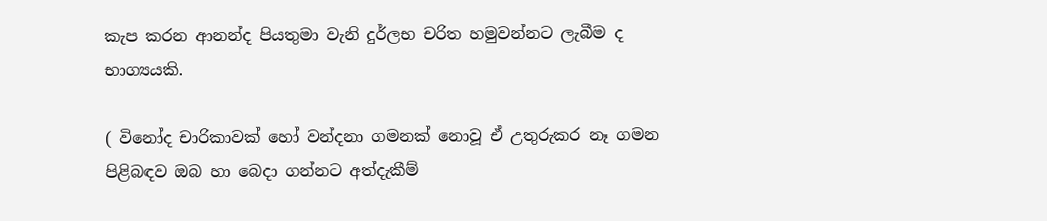කැප කරන ආනන්ද පියතුමා වැනි දුර්ලභ චරිත හමුවන්නට ලැබීම ද භාග්‍යයකි.

( විනෝද චාරිකාවක් හෝ වන්දනා ගමනක් නොවූ ඒ උතුරුකර නෑ ගමන පිළිබඳව ඔබ හා බෙදා ගන්නට අත්දැකීම්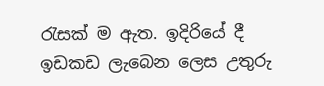රැසක් ම ඇත. ඉදිරියේ දී ඉඩකඩ ලැබෙන ලෙස උතුරු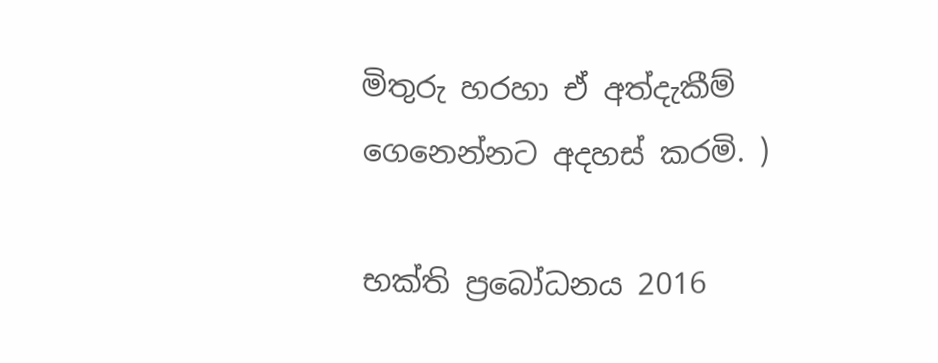මිතුරු හරහා ඒ අත්දැකීම් ගෙනෙන්නට අදහස් කරමි. )

භක්ති ප්‍රබෝධනය 2016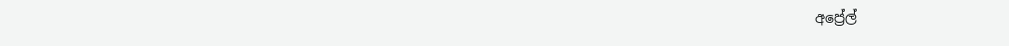අප්‍රේල්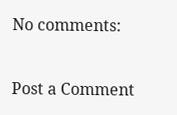No comments:

Post a Comment